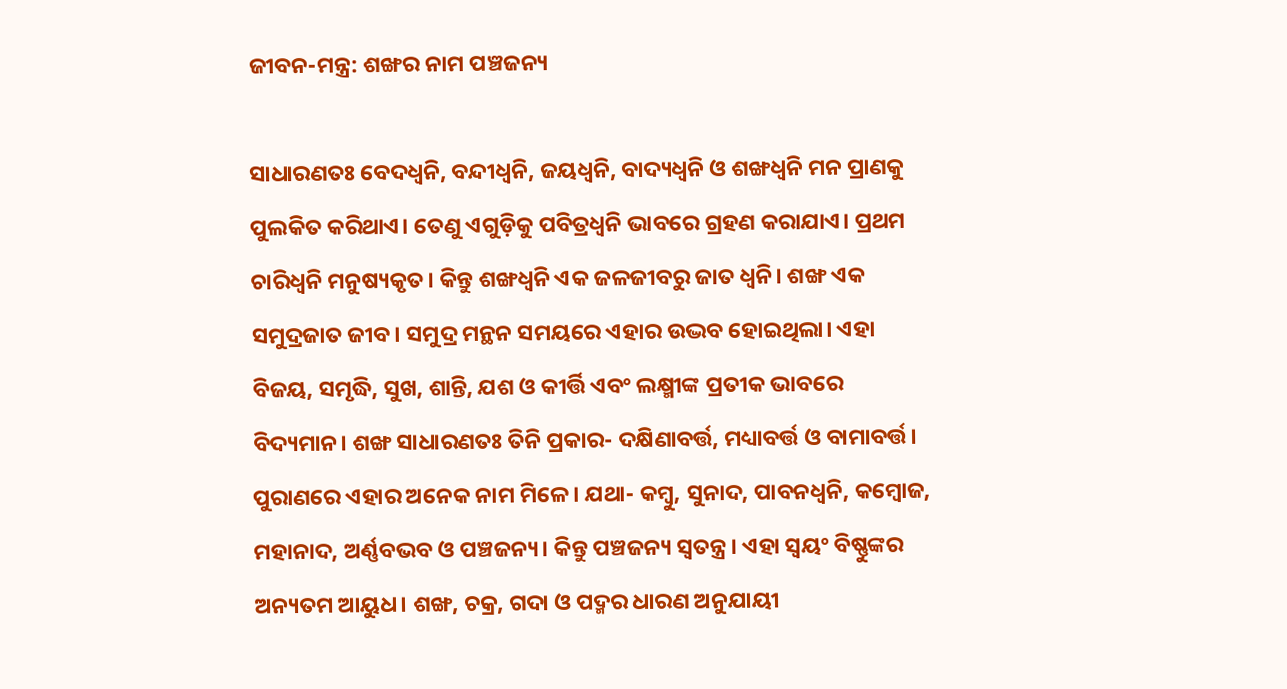ଜୀବନ-ମନ୍ତ୍ର: ଶଙ୍ଖର ନାମ ପଞ୍ଚଜନ୍ୟ

ସାଧାରଣତଃ ବେଦଧ୍ୱନି, ବନ୍ଦୀଧ୍ୱନି, ଜୟଧ୍ୱନି, ବାଦ୍ୟଧ୍ୱନି ଓ ଶଙ୍ଖଧ୍ୱନି ମନ ପ୍ରାଣକୁ ପୁଲକିତ କରିଥାଏ। ତେଣୁ ଏଗୁଡ଼ିକୁ ପବିତ୍ରଧ୍ୱନି ଭାବରେ ଗ୍ରହଣ କରାଯାଏ। ପ୍ରଥମ ଚାରିଧ୍ୱନି ମନୁଷ୍ୟକୃତ। କିନ୍ତୁ ଶଙ୍ଖଧ୍ୱନି ଏକ ଜଳଜୀବରୁ ଜାତ ଧ୍ୱନି। ଶଙ୍ଖ ଏକ ସମୁଦ୍ରଜାତ ଜୀବ। ସମୁଦ୍ର ମନ୍ଥନ ସମୟରେ ଏହାର ଉଦ୍ଭବ ହୋଇଥିଲା। ଏହା ବିଜୟ, ସମୃଦ୍ଧି, ସୁଖ, ଶାନ୍ତି, ଯଶ ଓ କୀର୍ତ୍ତି ଏବଂ ଲକ୍ଷ୍ମୀଙ୍କ ପ୍ରତୀକ ଭାବରେ ବିଦ୍ୟମାନ। ଶଙ୍ଖ ସାଧାରଣତଃ ତିନି ପ୍ରକାର- ଦକ୍ଷିଣାବର୍ତ୍ତ, ମଧ୍ୟାବର୍ତ୍ତ ଓ ବାମାବର୍ତ୍ତ। ପୁରାଣରେ ଏହାର ଅନେକ ନାମ ମିଳେ। ଯଥା- କମ୍ବୁ, ସୁନାଦ, ପାବନଧ୍ୱନି, କମ୍ବୋଜ, ମହାନାଦ, ଅର୍ଣ୍ଣବଭବ ଓ ପଞ୍ଚଜନ୍ୟ। କିନ୍ତୁ ପଞ୍ଚଜନ୍ୟ ସ୍ୱତନ୍ତ୍ର। ଏହା ସ୍ୱୟଂ ବିଷ୍ଣୁଙ୍କର ଅନ୍ୟତମ ଆୟୁଧ। ଶଙ୍ଖ, ଚକ୍ର, ଗଦା ଓ ପଦ୍ମର ଧାରଣ ଅନୁଯାୟୀ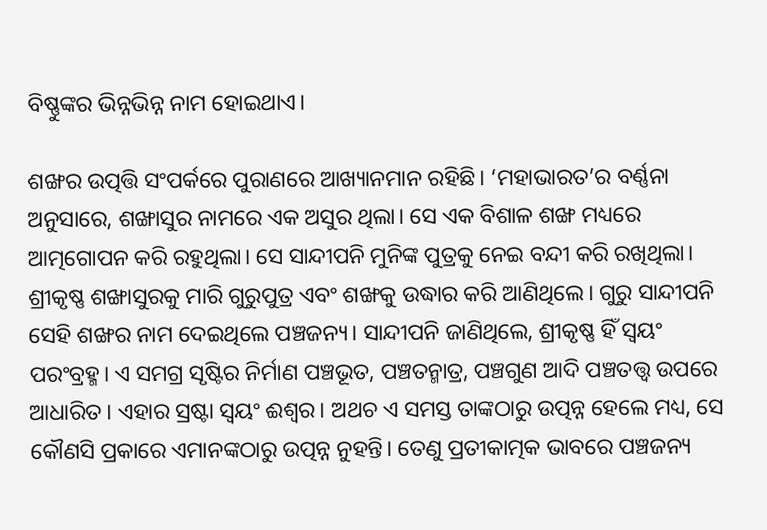ବିଷ୍ଣୁଙ୍କର ଭିନ୍ନଭିନ୍ନ ନାମ ହୋଇଥାଏ।

ଶଙ୍ଖର ଉତ୍ପତ୍ତି ସଂପର୍କରେ ପୁରାଣରେ ଆଖ୍ୟାନମାନ ରହିଛି। ‘ମହାଭାରତ’ର ବର୍ଣ୍ଣନା ଅନୁସାରେ, ଶଙ୍ଖାସୁର ନାମରେ ଏକ ଅସୁର ଥିଲା। ସେ ଏକ ବିଶାଳ ଶଙ୍ଖ ମଧ୍ୟରେ ଆତ୍ମଗୋପନ କରି ରହୁଥିଲା। ସେ ସାନ୍ଦୀପନି ମୁନିଙ୍କ ପୁତ୍ରକୁ ନେଇ ବନ୍ଦୀ କରି ରଖିଥିଲା। ଶ୍ରୀକୃଷ୍ଣ ଶଙ୍ଖାସୁରକୁ ମାରି ଗୁରୁପୁତ୍ର ଏବଂ ଶଙ୍ଖକୁ ଉଦ୍ଧାର କରି ଆଣିଥିଲେ। ଗୁରୁ ସାନ୍ଦୀପନି ସେହି ଶଙ୍ଖର ନାମ ଦେଇଥିଲେ ପଞ୍ଚଜନ୍ୟ। ସାନ୍ଦୀପନି ଜାଣିଥିଲେ, ଶ୍ରୀକୃଷ୍ଣ ହିଁ ସ୍ୱୟଂ ପରଂବ୍ରହ୍ମ। ଏ ସମଗ୍ର ସୃଷ୍ଟିର ନିର୍ମାଣ ପଞ୍ଚଭୂତ, ପଞ୍ଚତନ୍ମାତ୍ର, ପଞ୍ଚଗୁଣ ଆଦି ପଞ୍ଚତତ୍ତ୍ୱ ଉପରେ ଆଧାରିତ। ଏହାର ସ୍ରଷ୍ଟା ସ୍ୱୟଂ ଈଶ୍ୱର। ଅଥଚ ଏ ସମସ୍ତ ତାଙ୍କଠାରୁ ଉତ୍ପନ୍ନ ହେଲେ ମଧ୍ୟ, ସେ କୌଣସି ପ୍ରକାରେ ଏମାନଙ୍କଠାରୁ ଉତ୍ପନ୍ନ ନୁହନ୍ତି। ତେଣୁ ପ୍ରତୀକାତ୍ମକ ଭାବରେ ପଞ୍ଚଜନ୍ୟ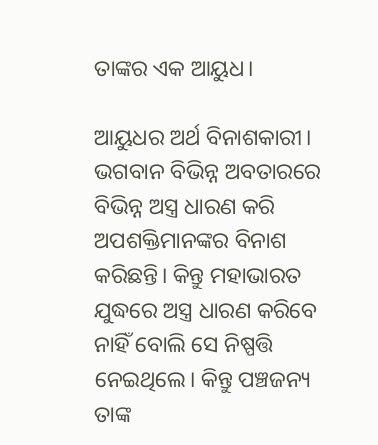ତାଙ୍କର ଏକ ଆୟୁଧ।

ଆୟୁଧର ଅର୍ଥ ବିନାଶକାରୀ। ଭଗବାନ ବିଭିନ୍ନ ଅବତାରରେ ବିଭିନ୍ନ ଅସ୍ତ୍ର ଧାରଣ କରି ଅପଶକ୍ତିମାନଙ୍କର ବିନାଶ କରିଛନ୍ତି। କିନ୍ତୁ ମହାଭାରତ ଯୁଦ୍ଧରେ ଅସ୍ତ୍ର ଧାରଣ କରିବେ ନାହିଁ ବୋଲି ସେ ନିଷ୍ପତ୍ତି ନେଇଥିଲେ। କିନ୍ତୁ ପଞ୍ଚଜନ୍ୟ ତାଙ୍କ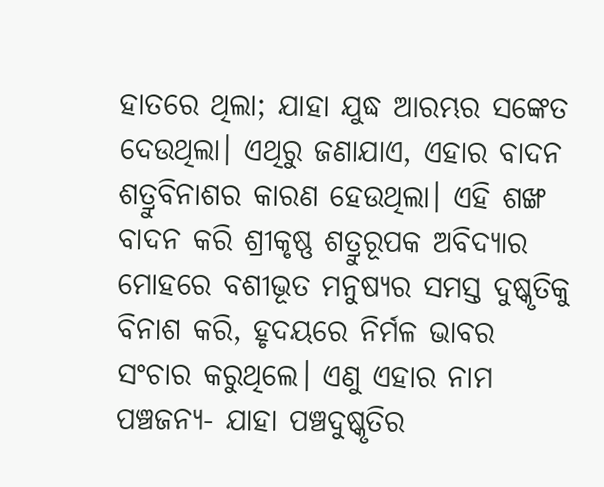ହାତରେ ଥିଲା; ଯାହା ଯୁଦ୍ଧ ଆରମ୍ଭର ସଙ୍କେତ ଦେଉଥିଲା। ଏଥିରୁ ଜଣାଯାଏ, ଏହାର ବାଦନ ଶତ୍ରୁବିନାଶର କାରଣ ହେଉଥିଲା। ଏହି ଶଙ୍ଖ ବାଦନ କରି ଶ୍ରୀକୃଷ୍ଣ ଶତ୍ରୁରୂପକ ଅବିଦ୍ୟାର ମୋହରେ ବଶୀଭୂତ ମନୁଷ୍ୟର ସମସ୍ତ ଦୁଷ୍କୃତିକୁ ବିନାଶ କରି, ହୃଦୟରେ ନିର୍ମଳ ଭାବର ସଂଚାର କରୁଥିଲେ। ଏଣୁ ଏହାର ନାମ ପଞ୍ଚଜନ୍ୟ- ଯାହା ପଞ୍ଚଦୁଷ୍କୃତିର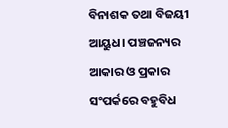ବିନାଶକ ତଥା ବିଜୟୀ ଆୟୁଧ। ପଞ୍ଚଜନ୍ୟର ଆକାର ଓ ପ୍ରକାର ସଂପର୍କରେ ବହୁବିଧ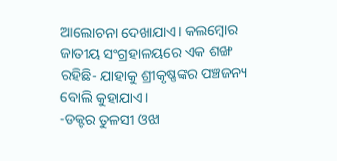ଆଲୋଚନା ଦେଖାଯାଏ। କଲମ୍ବୋର ଜାତୀୟ ସଂଗ୍ରହାଳୟରେ ଏକ ଶଙ୍ଖ ରହିଛି- ଯାହାକୁ ଶ୍ରୀକୃଷ୍ଣଙ୍କର ପଞ୍ଚଜନ୍ୟ ବୋଲି କୁହାଯାଏ।
-ଡକ୍ଟର ତୁଳସୀ ଓଝା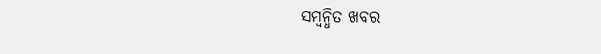ସମ୍ବନ୍ଧିତ ଖବର